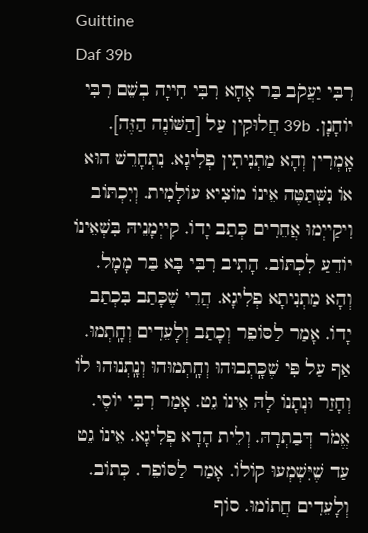Guittine
Daf 39b
רִבִּי יַעֲקֹב בַּר אָחָא רִבִּי חִייָה בְשֵׁם רִבִּי יוֹחָנָן. 39b חֲלוּקִין עַל [הַשּׁוֹנֶה הַזֶּה]. אָֽמְרִין וְהָא מַתְנִיתִין פְלִיגָא. נִתְחָרֵשׁ הוּא אוֹ נִשְּׁתַּטֶּה אֵינוֹ מוֹצִיא עוֹלָמִית. וְיִכְתּוֹב וִיקַייְמוּ אֲחֵרִים כְּתַב יָדוֹ. קִייְמָנֵיהּ בִּשְׁאֵינוֹ יוֹדֵעַ לִכְתּוֹב. הָתִיב רִבִּי בָּא בַּר מָמָל. וְהָא מַתְנִיתָא פְלִיגָא. הֲרֵי שֶׁכָּתַב בִּכְתַב יָדוֹ. אָמַר לַסּוֹפֵר וְכָתַב וְלָעֵדִים וְחָֽתְמוּ. אַף עַל פִּי שֶׁכָּֽתְבוּהוּ וְחָֽתְמוּהוּ וְנָֽתְנוּהוּ לוֹ וְחָזַר וּנְתָנוֹ לָהּ אֵינוֹ גֵט. אָמַר רִבִּי יוֹסֶי. אֱמֹר דְּבַתְרָהּ. וְלֵית הָדָא פְלִיגָא. אֵינוֹ גֵט עַד שֶׁיִּשְׁמְעוּ קוֹלוֹ. אָמַר לַסּוֹפֵר. כְּתוֹב. וְלָעֵדִים חֲתוֹמוּ. סוֹף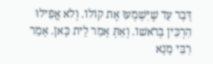דָּבָר עַד שֶׁיִּשְׁמְעוּ אֶת קוֹלוֹ. וְלֹא אֲפִילוּ הִרְכִּין בְּרֹאשׁוֹ. וְאַתְּ אָמַר לֵית כָּאן. אָמַר רִבִּי מָנָא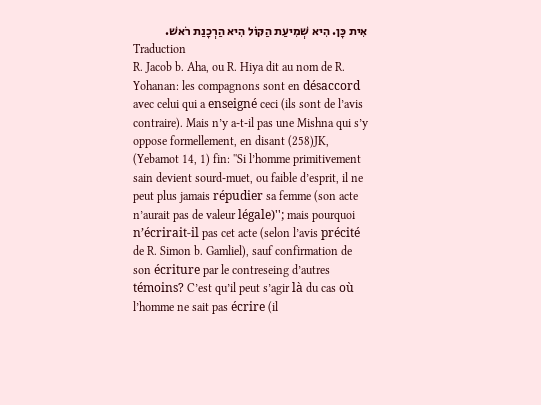אִית כָּן. הִיא שְׁמִיעַת הַקּוֹל הִיא הַרְכָנַת רֹאשׁ.
Traduction
R. Jacob b. Aha, ou R. Hiya dit au nom de R. Yohanan: les compagnons sont en désaccord avec celui qui a enseigné ceci (ils sont de l’avis contraire). Mais n’y a-t-il pas une Mishna qui s’y oppose formellement, en disant (258)JK, (Yebamot 14, 1) fin: ''Si l’homme primitivement sain devient sourd-muet, ou faible d’esprit, il ne peut plus jamais répudier sa femme (son acte n’aurait pas de valeur légale)''; mais pourquoi n’écrirait-il pas cet acte (selon l’avis précité de R. Simon b. Gamliel), sauf confirmation de son écriture par le contreseing d’autres témoins? C’est qu’il peut s’agir là du cas où l’homme ne sait pas écrire (il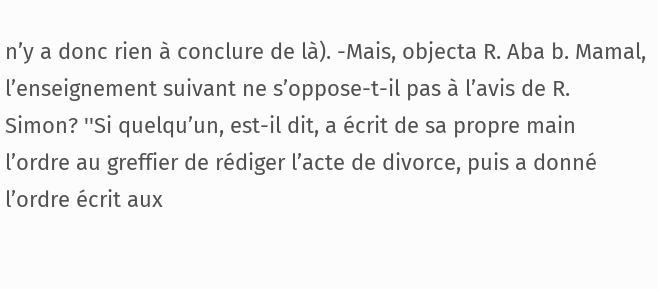n’y a donc rien à conclure de là). -Mais, objecta R. Aba b. Mamal, l’enseignement suivant ne s’oppose-t-il pas à l’avis de R. Simon? ''Si quelqu’un, est-il dit, a écrit de sa propre main l’ordre au greffier de rédiger l’acte de divorce, puis a donné l’ordre écrit aux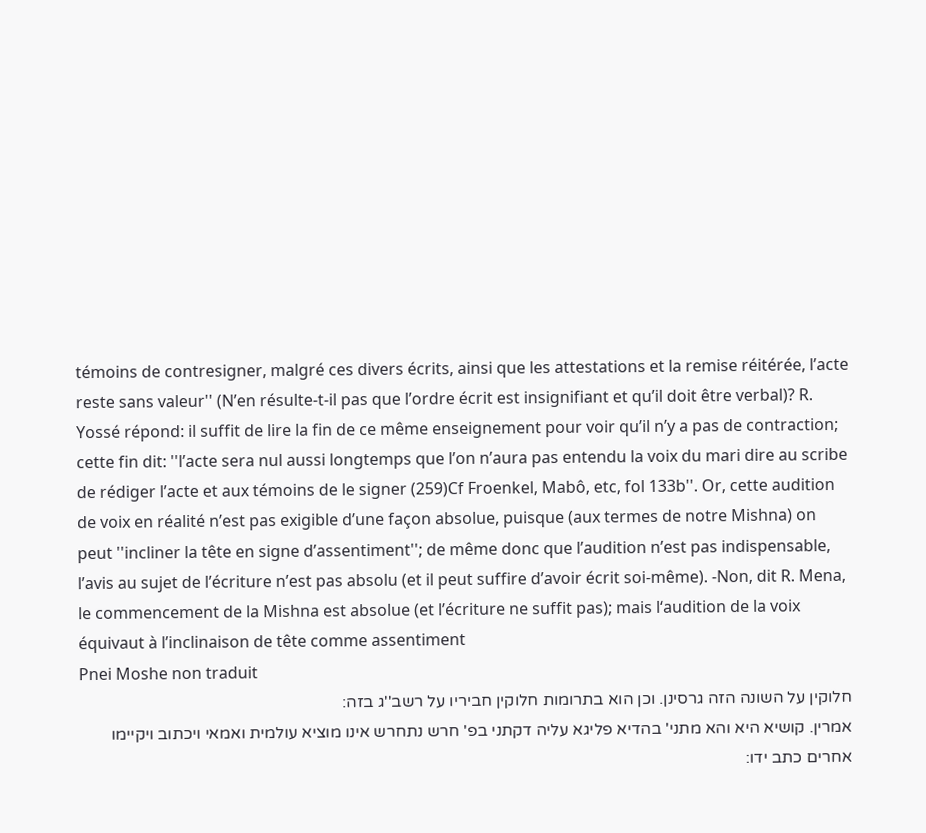témoins de contresigner, malgré ces divers écrits, ainsi que les attestations et la remise réitérée, l’acte reste sans valeur'' (N’en résulte-t-il pas que l’ordre écrit est insignifiant et qu’il doit être verbal)? R. Yossé répond: il suffit de lire la fin de ce même enseignement pour voir qu’il n’y a pas de contraction; cette fin dit: ''l’acte sera nul aussi longtemps que l’on n’aura pas entendu la voix du mari dire au scribe de rédiger l’acte et aux témoins de le signer (259)Cf Froenkel, Mabô, etc, fol 133b''. Or, cette audition de voix en réalité n’est pas exigible d’une façon absolue, puisque (aux termes de notre Mishna) on peut ''incliner la tête en signe d’assentiment''; de même donc que l’audition n’est pas indispensable, l’avis au sujet de l’écriture n’est pas absolu (et il peut suffire d’avoir écrit soi-même). -Non, dit R. Mena, le commencement de la Mishna est absolue (et l’écriture ne suffit pas); mais l‘audition de la voix équivaut à l’inclinaison de tête comme assentiment
Pnei Moshe non traduit
חלוקין על השונה הזה גרסינן. וכן הוא בתרומות חלוקין חביריו על רשב''ג בזה:
אמרין. קושיא היא והא מתני' בהדיא פליגא עליה דקתני בפ' חרש נתחרש אינו מוציא עולמית ואמאי ויכתוב ויקיימו אחרים כתב ידו: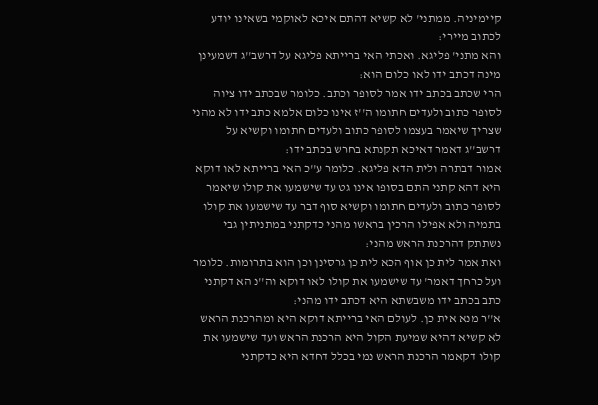קיימיניה. ממתני' לא קשיא דהתם איכא לאוקמי בשאינו יודע לכתוב מיירי:
והא מתני' פליגא. ואכתי האי ברייתא פליגא על דרשב''ג דשמעינן מינה דכתב ידו לאו כלום הוא:
הרי שכתב בכתב ידו אמר לסופר וכתב. כלומר שבכתב ידו ציוה לסופר כתוב ולעדים חתומו ה''ז אינו כלום אלמא כתב ידו לא מהני שצריך שיאמר בעצמו לסופר כתוב ולעדים חתומו וקשיא על דרשב''ג דאמר דאיכא תקנתא בחרש בכתב ידו:
אמור דבתרה ולית הדא פליגא. כלומר ע''כ האי ברייתא לאו דוקא היא דהא קתני התם בסופו אינו גט עד שישמעו את קולו שיאמר לסופר כתוב ולעדים חתומו וקשיא סוף דבר עד שישמעו את קולו בתמיה ולא אפילו הרכין בראשו מהני כדקתני במתניתין גבי נשתתק דהרכנת הראש מהני:
ואת אמר לית כן אוף הכא לית כן גרסינן וכן הוא בתרומות. כלומר ועל כרחך דאמר' עד שישמעו את קולו לאו דוקא וה''נ הא דקתני כתב בכתב ידו משבשתא היא דכתב ידו מהני:
א''ר מנא אית כן. לעולם האי ברייתא דוקא היא ומהרכנת הראש לא קשיא דהיא שמיעת הקול היא הרכנת הראש ועד שישמעו את קולו דקאמר הרכנת הראש נמי בכלל דחדא היא כדקתני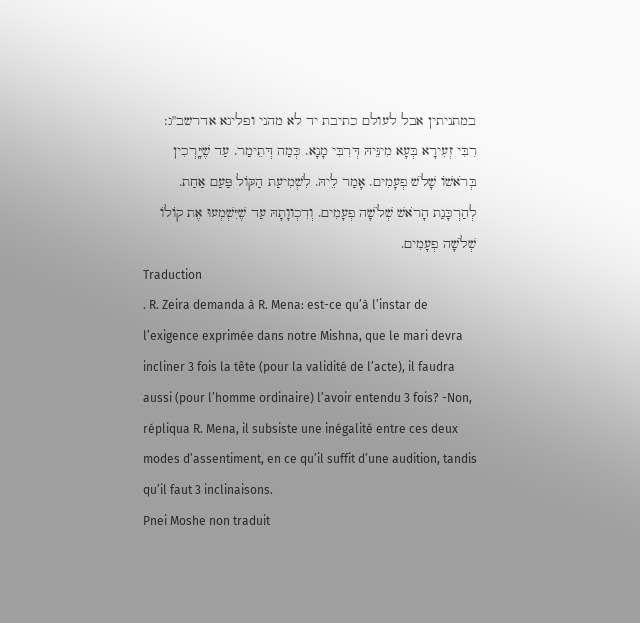במתניתין אבל לעולם כתיבת יד לא מהני ופליגא אדרשב''ג:
רִבִּי זְעִירָא בְּעָא מִינֵּיהּ דְּרִבִּי מָנָא. כְּמַה דְּתֵימַר. עַד שֶׁיָּֽרְכִין בְּרֹאשׁוֹ שָׁלֹשׁ פְעָמִים. אָמַר לֵיהּ. לִשְׁמִיעַת הַקּוֹל פַּעַם אַחַת. לְהַרְכָּנַת הָרֹאשׁ שְׁלֹשָׁה פְעָמִים. וְדִכְווָתָהּ עַד שֶׁיִּשְׁמְעוּ אֶת קוֹלוֹ שְׁלֹשָׁה פְעָמִים.
Traduction
. R. Zeira demanda à R. Mena: est-ce qu’à l’instar de l’exigence exprimée dans notre Mishna, que le mari devra incliner 3 fois la tête (pour la validité de l’acte), il faudra aussi (pour l’homme ordinaire) l’avoir entendu 3 fois? -Non, répliqua R. Mena, il subsiste une inégalité entre ces deux modes d’assentiment, en ce qu’il suffit d’une audition, tandis qu’il faut 3 inclinaisons.
Pnei Moshe non traduit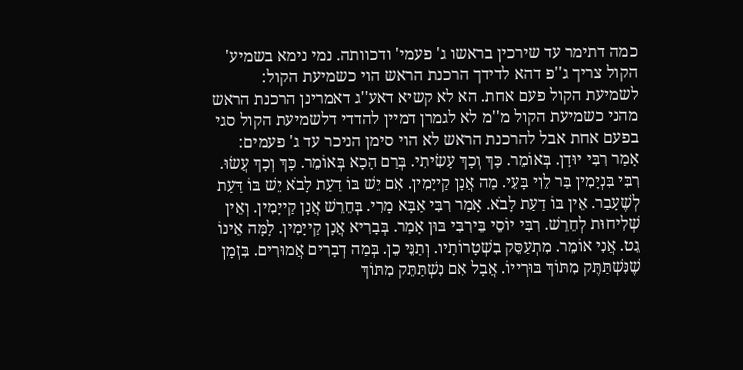כמה דתימר עד שירכין בראשו ג' פעמי' ודכוותה. נמי נימא בשמיע' הקול צריך ג''פ דהא לדידך הרכנת הראש הוי כשמיעת הקול:
לשמיעת הקול פעם אחת. הא לא קשיא דאע''ג דאמרינן הרכנת הראש מהני כשמיעת הקול מ''מ לא לגמרן דמיין להדדי דלשמיעת הקול סגי בפעם אחת אבל להרכנת הראש לא הוי סימן הניכר עד ג' פעמים:
אָמַר רִבִּי יוּדָן. בְּאוֹמֵר. כָּךְ וְכָךְ עָשִׂיתִי. בְּרַם הָכָא בְּאוֹמֵר. כָּךְ וְכָךְ עֲשׂוּ. רִבִּי בִּנְיָמִין בַּר לֵוִי בָּעֵי. מַה אֲנָן קַייָמִין. אִם יֵשׁ בּוֹ דַעַת לָבֹא יֵשׁ בּוֹ דַּעַת לְשֶׁעָבַר. אֵין בּוֹ דַעַת לָבֹא. אָמַר רִבִּי אַבָּא מָרִי. בְּחֵרֵשׁ אֲנָן קַייָמִין. וְאֵין שְׁלִיחוּת לְחֵרֵשׁ. רִבִּי יוֹסֵי בֵּירִבִּי בּוּן אָמַר. בְּבָרִיא אֲנָן קַייָמִין. לָמָּה אֵינוֹ גֵט. אֲנִי אוֹמֵר. מִתְעַסֵּק בִשְׁטָרוֹתָיו. וְתַנֵּי כֵן. בְּמַה דְבָרִים אֲמוּרִים. בִּזְמָן שֶׁנִּשְׁתַּתֶּק מִתּוֹךְ בּוּרְייוֹ. אֲבָל אִם נִשְׁתַּתֵּק מִתּוֹךְ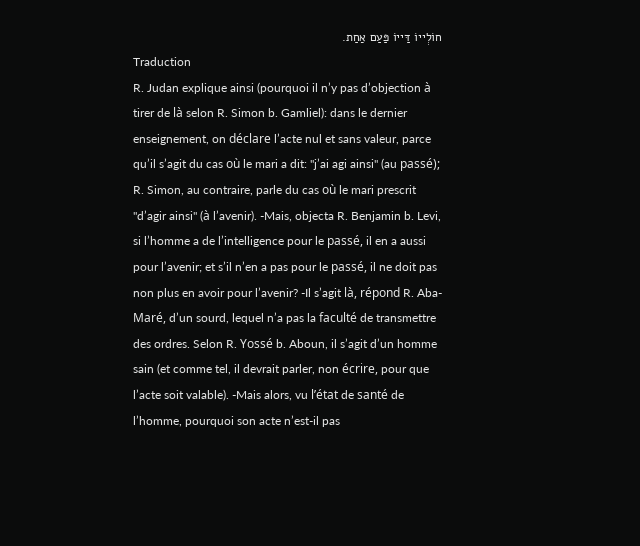חוֹלְייוֹ דַּייוֹ פַּעַם אַחַת.
Traduction
R. Judan explique ainsi (pourquoi il n’y pas d’objection à tirer de là selon R. Simon b. Gamliel): dans le dernier enseignement, on déclare l’acte nul et sans valeur, parce qu’il s’agit du cas où le mari a dit: ''j’ai agi ainsi'' (au passé); R. Simon, au contraire, parle du cas où le mari prescrit ''d’agir ainsi'' (à l’avenir). -Mais, objecta R. Benjamin b. Levi, si l’homme a de l’intelligence pour le passé, il en a aussi pour l’avenir; et s’il n’en a pas pour le passé, il ne doit pas non plus en avoir pour l’avenir? -Il s’agit là, répond R. Aba-Maré, d’un sourd, lequel n’a pas la faculté de transmettre des ordres. Selon R. Yossé b. Aboun, il s’agit d’un homme sain (et comme tel, il devrait parler, non écrire, pour que l’acte soit valable). -Mais alors, vu l’état de santé de l’homme, pourquoi son acte n’est-il pas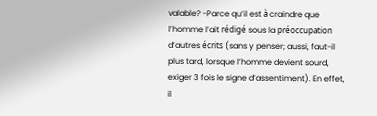valable? -Parce qu’il est à craindre que l’homme l’ait rédigé sous la préoccupation d’autres écrits (sans y penser; aussi, faut-il plus tard, lorsque l’homme devient sourd, exiger 3 fois le signe d’assentiment). En effet, il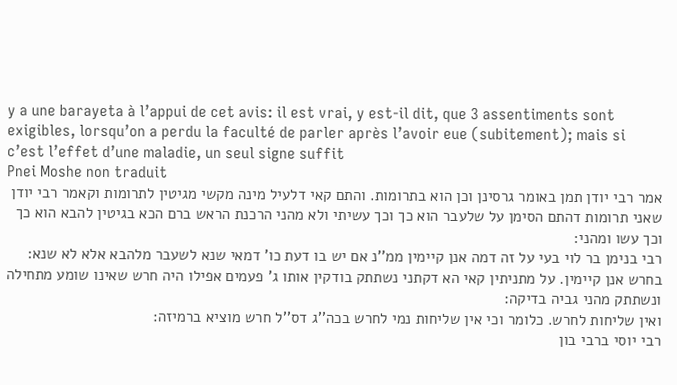y a une barayeta à l’appui de cet avis: il est vrai, y est-il dit, que 3 assentiments sont exigibles, lorsqu’on a perdu la faculté de parler après l’avoir eue (subitement); mais si c’est l’effet d’une maladie, un seul signe suffit
Pnei Moshe non traduit
אמר רבי יודן תמן באומר גרסינן וכן הוא בתרומות. והתם קאי דלעיל מינה מקשי מגיטין לתרומות וקאמר רבי יודן שאני תרומות דהתם הסימן על שלעבר הוא כך וכך עשיתי ולא מהני הרכנת הראש ברם הכא בגיטין להבא הוא כך וכך עשו ומהני:
רבי בנימן בר לוי בעי על זה דמה אנן קיימין ממ''נ אם יש בו דעת כו' דמאי שנא לשעבר מלהבא אלא לא שנא:
בחרש אנן קיימין. על מתניתין קאי הא דקתני נשתתק בודקין אותו ג' פעמים אפילו היה חרש שאינו שומע מתחילה ונשתתק מהני גביה בדיקה:
ואין שליחות לחרש. כלומר וכי אין שליחות נמי לחרש בכה''ג דס''ל חרש מוציא ברמיזה:
רבי יוסי ברבי בון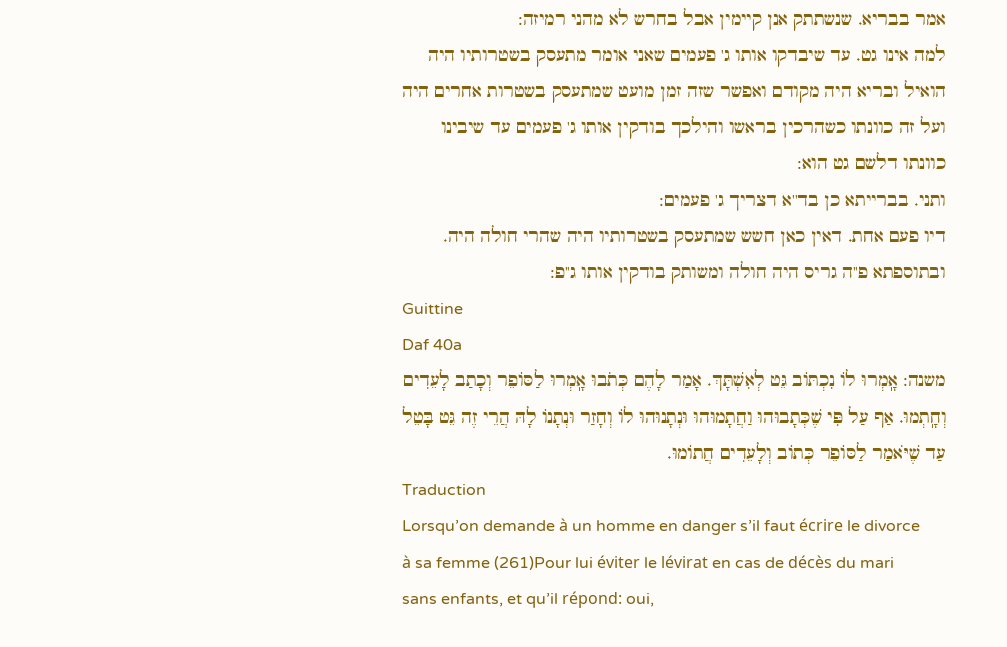אמר בבריא. שנשתתק אנן קיימין אבל בחרש לא מהני רמיזה:
למה אינו גט. עד שיבדקו אותו ג' פעמים שאני אומר מתעסק בשטרותיו היה הואיל ובריא היה מקודם ואפשר שזה זמן מועט שמתעסק בשטרות אחרים היה ועל זה כוונתו כשהרכין בראשו והילכך בודקין אותו ג' פעמים עד שיבינו כוונתו דלשם גט הוא:
ותני. בברייתא כן בד''א דצריך ג' פעמים:
דיו פעם אחת. דאין כאן חשש שמתעסק בשטרותיו היה שהרי חולה היה. ובתוספתא פ''ה גריס היה חולה ומשותק בודקין אותו ג''פ:
Guittine
Daf 40a
משנה: אָֽמְרוּ לוֹ נִכְתּוֹב גֵּט לְאִשְׁתָּךְ. אָמַר לָהֶם כְּתֹבוּ אָֽמְרוּ לַסּוֹפֵר וְכָתַב לָעֵדִים וְחָֽתְמוּ. אַף עַל פִּי שֶׁכְּתָבוּהוּ וַחֲתָמוּהוּ וּנְתָנוּהוּ לוֹ וְחָזַר וּנְתָנוֹ לָהּ הֲרֵי זֶה גֵּט בָּטֵל עַד שֶׁיֹּאמַר לַסּוֹפֵר כְּתוֹב וְלָעֵדִים חֲתוֹמוּ.
Traduction
Lorsqu’on demande à un homme en danger s’il faut écrire le divorce à sa femme (261)Pour lui éviter le lévirat en cas de décès du mari sans enfants, et qu’il répond: oui,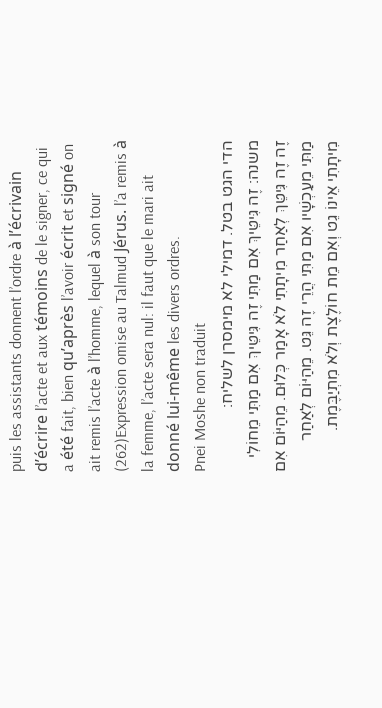puis les assistants donnent l’ordre à l’écrivain d’écrire l’acte et aux témoins de le signer, ce qui a été fait, bien qu’après l’avoir écrit et signé on ait remis l’acte à l’homme, lequel à son tour (262)Expression omise au Talmud Jérus. l’a remis à la femme, l’acte sera nul: il faut que le mari ait donné lui-même les divers ordres.
Pnei Moshe non traduit
הדי הגט בטל. דמילי לא מימסרן לשליח:
משנה: זֶה גִּיטֵּיךְ אִם מַתִּי זֶה גִּיטֵּיךְ אִם מַתִּי מֵחוֹלִי זֶה זֶה גִּיטֵּךְ לְאַחַר מִיתָתִי לֹא אָמַר כְּלוּם. מֵהַיּוֹם אִם מַתִּי מֵעַכְשָׁיו אִם מַתִּי הֲרֵי זֶה גֵּט. מֵהַיּוֹם לְאַחַר מִיתָתִי אֵינוֹ גֵט וְאִם מֵת חוֹלֶצֶת וְלֹא מִתְיַבֶּמֶת.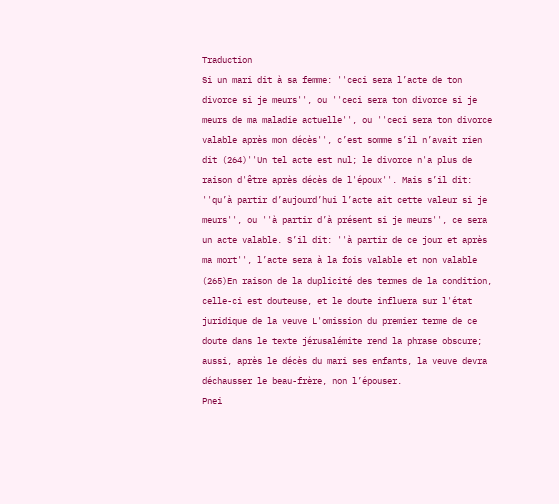Traduction
Si un mari dit à sa femme: ''ceci sera l’acte de ton divorce si je meurs'', ou ''ceci sera ton divorce si je meurs de ma maladie actuelle'', ou ''ceci sera ton divorce valable après mon décès'', c’est somme s’il n’avait rien dit (264)''Un tel acte est nul; le divorce n'a plus de raison d'être après décès de l'époux''. Mais s’il dit: ''qu’à partir d’aujourd’hui l’acte ait cette valeur si je meurs'', ou ''à partir d’à présent si je meurs'', ce sera un acte valable. S’il dit: ''à partir de ce jour et après ma mort'', l’acte sera à la fois valable et non valable (265)En raison de la duplicité des termes de la condition, celle-ci est douteuse, et le doute influera sur l'état juridique de la veuve L'omission du premier terme de ce doute dans le texte jérusalémite rend la phrase obscure; aussi, après le décès du mari ses enfants, la veuve devra déchausser le beau-frère, non l’épouser.
Pnei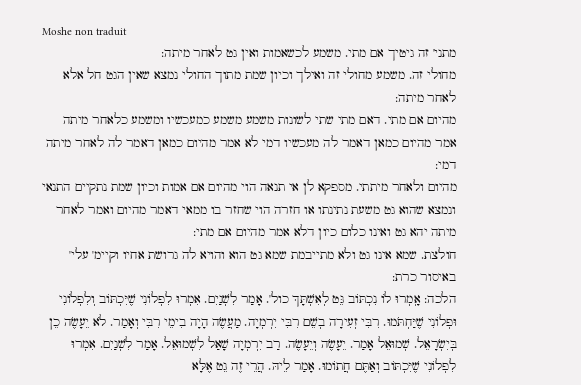Moshe non traduit
מתני' זה גיטיך אם מתי. משמע לכשאמות ואין גט לאחר מיתה:
מחולי זה. משמע מחולי זה ואילך וכיון שמת מתוך החולי נמצא שאין הגט חל אלא לאחר מיתה:
מהיום אם מתי. דאם מתי שתי לשונות משמע משמע כמעכשיו ומשמע כלאחר מיתה אמר מהיום כמאן דאמר לה מעכשיו דמי לא אמר מהיום כמאן דאמר לה לאחר מיתה דמי:
מהיום ולאחר מיתתי. מספקא לן אי תנאה הוי מהיום אם אמות וכיון שמת נתקיים התנאי ונמצא שהוא גט משעת נתינתו או חזרה הוי שחזר בו ממאי דאמר מהיום ואמר לאחר מיתה יהא גט ואינו כלום כיון דלא אמר מהיום אם מתי:
חולצת. שמא אינו גט ולא מתייבמת שמא גט הוא והויא לה גרושת אחיו וקיימ' עלי' באיסור כרת:
הלכה: אָֽמְרוּ לוֹ נִכְתּוֹב גֵּט לְאִשְׁתָּךְ כול'. אָמַר לִשְׁנַיִם. אִמְרוּ לִפְלוֹנִי שֶׁיִּכְתּוֹב וְלִפְלוֹנִי וּפְלוֹנִי שֶׁיַּחְתֹּמוּ. רִבִּי זְעִירָה בְשֵׁם רִבִּי יִרְמְיָה. מַעֲשֶׂה הָיָה בִימֵי רִבִּי וְאָמַר. לֹא יֵעָשֶׂה כֵן בְּיִשְׂרָאֵל. שְׁמוּאֵל אָמַר. יֵעָשֶׂה וְיֵעָשֶׂה. רַב יִרְמְיָה שָׁאַל לִשְׁמוּאֵל. אָמַר לִשְׁנַיִם. אִמְרוּ לִפְלוֹנִי שֶׁיִּכְתּוֹב וְאַתֶּם חֲתוֹמוּ. אָמַר לֵיהּ. הֲרֵי זֶה גֵט אֶלָּא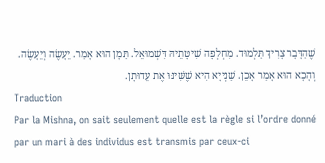שֶׁהַדָּבָר צָרִיךְ תַּלְמוּד. מִחְלְפָה שִׁיטָּתֵיהּ דִּשְׁמוּאֵל. תַּמָן הוּא אָמַר. יֵעָשֶׂה וְיֵעָשֶׂה. וְהָכָא הוּא אָמַר אָכֵן. שַׁנְייָא הִיא שֶׁשִּׁינּוּ אֶת עֵדוּתָן.
Traduction
Par la Mishna, on sait seulement quelle est la règle si l’ordre donné par un mari à des individus est transmis par ceux-ci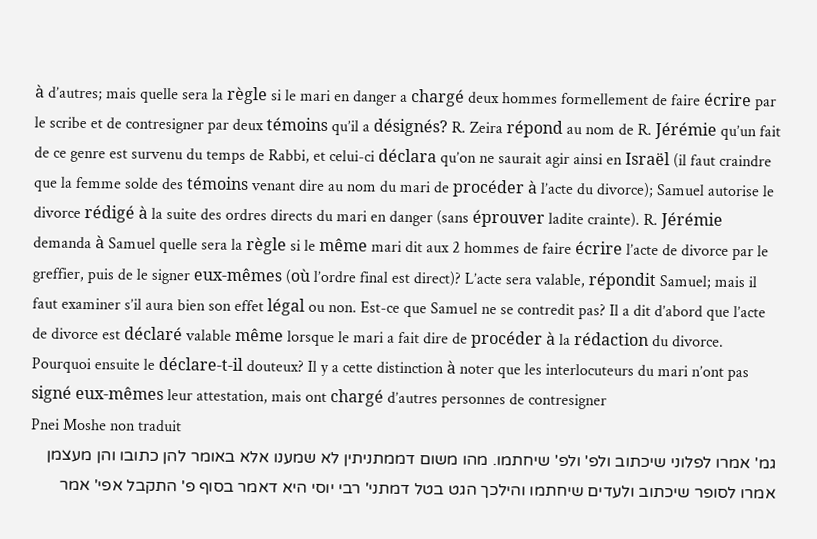à d’autres; mais quelle sera la règle si le mari en danger a chargé deux hommes formellement de faire écrire par le scribe et de contresigner par deux témoins qu’il a désignés? R. Zeira répond au nom de R. Jérémie qu’un fait de ce genre est survenu du temps de Rabbi, et celui-ci déclara qu’on ne saurait agir ainsi en Israël (il faut craindre que la femme solde des témoins venant dire au nom du mari de procéder à l’acte du divorce); Samuel autorise le divorce rédigé à la suite des ordres directs du mari en danger (sans éprouver ladite crainte). R. Jérémie demanda à Samuel quelle sera la règle si le même mari dit aux 2 hommes de faire écrire l’acte de divorce par le greffier, puis de le signer eux-mêmes (où l’ordre final est direct)? L’acte sera valable, répondit Samuel; mais il faut examiner s’il aura bien son effet légal ou non. Est-ce que Samuel ne se contredit pas? Il a dit d’abord que l’acte de divorce est déclaré valable même lorsque le mari a fait dire de procéder à la rédaction du divorce. Pourquoi ensuite le déclare-t-il douteux? Il y a cette distinction à noter que les interlocuteurs du mari n’ont pas signé eux-mêmes leur attestation, mais ont chargé d’autres personnes de contresigner
Pnei Moshe non traduit
גמ' אמרו לפלוני שיכתוב ולפ' ולפ' שיחתמו. מהו משום דממתניתין לא שמענו אלא באומר להן כתובו והן מעצמן אמרו לסופר שיכתוב ולעדים שיחתמו והילכך הגט בטל דמתני' רבי יוסי היא דאמר בסוף פ' התקבל אפי' אמר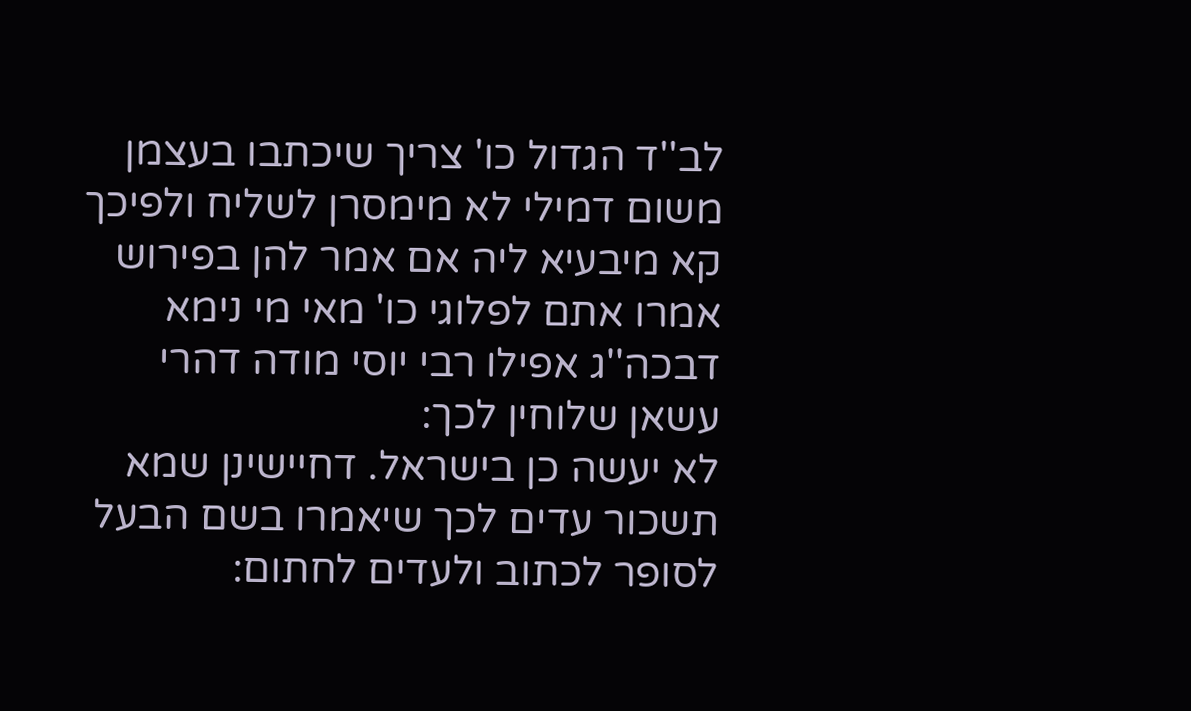לב''ד הגדול כו' צריך שיכתבו בעצמן משום דמילי לא מימסרן לשליח ולפיכך קא מיבעיא ליה אם אמר להן בפירוש אמרו אתם לפלוגי כו' מאי מי נימא דבכה''ג אפילו רבי יוסי מודה דהרי עשאן שלוחין לכך:
לא יעשה כן בישראל. דחיישינן שמא תשכור עדים לכך שיאמרו בשם הבעל לסופר לכתוב ולעדים לחתום: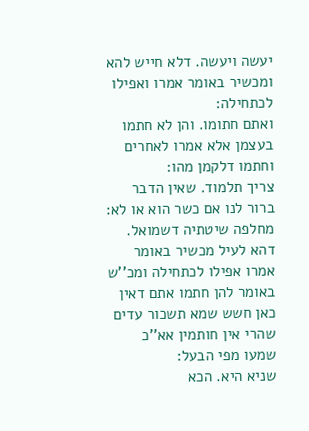יעשה ויעשה. דלא חייש להא ומכשיר באומר אמרו ואפילו לכתחילה:
ואתם חתומו. והן לא חתמו בעצמן אלא אמרו לאחרים וחתמו דלקמן מהו:
צריך תלמוד. שאין הדבר ברור לנו אם כשר הוא או לא:
מחלפה שיטתיה דשמואל. דהא לעיל מכשיר באומר אמרו אפילו לכתחילה ומכ''ש באומר להן חתמו אתם דאין כאן חשש שמא תשכור עדים שהרי אין חותמין אא''כ שמעו מפי הבעל:
שניא היא. הכא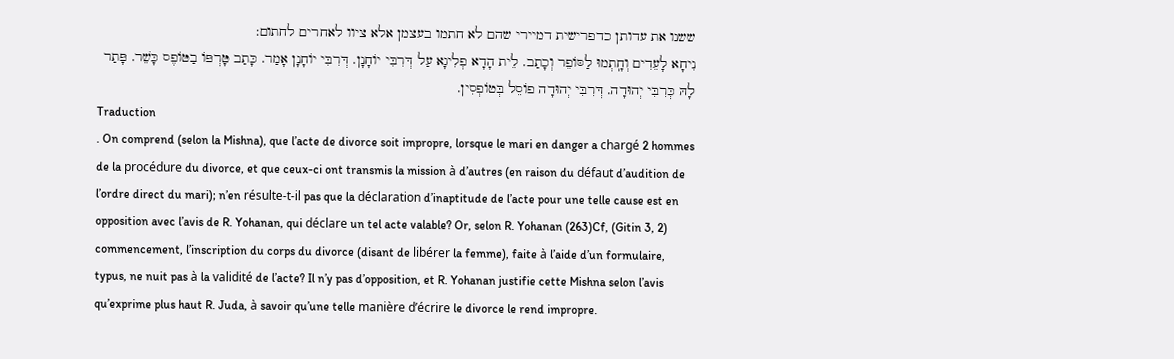ששנו את עדותן כדפרישית דמיירי שהם לא חתמו בעצמן אלא ציוו לאחרים לחתום:
נִיחָא לָעֵדִים וְחָֽתְמוּ לַסּוֹפֵר וְכָתַב. לֵית הָדָא פְלִיגָא עַל דְּרִבִּי יוֹחָנָן. דְּרִבִּי יוֹחָנָן אָמַר. כָּתַב טָּרְפּוֹ בַטּוֹפֶס כָּשֵׁר. פָּתַר לָהּ כְּרִבִּי יְהוּדָה. דְּרִבִּי יְהוּדָה פוֹסֵל בְּטוֹפְסִין.
Traduction
. On comprend (selon la Mishna), que l’acte de divorce soit impropre, lorsque le mari en danger a chargé 2 hommes de la procédure du divorce, et que ceux-ci ont transmis la mission à d’autres (en raison du défaut d’audition de l’ordre direct du mari); n’en résulte-t-il pas que la déclaration d’inaptitude de l’acte pour une telle cause est en opposition avec l’avis de R. Yohanan, qui déclare un tel acte valable? Or, selon R. Yohanan (263)Cf, (Gitin 3, 2) commencement, l’inscription du corps du divorce (disant de libérer la femme), faite à l’aide d’un formulaire, typus, ne nuit pas à la validité de l’acte? Il n’y pas d’opposition, et R. Yohanan justifie cette Mishna selon l’avis qu’exprime plus haut R. Juda, à savoir qu’une telle manière d’écrire le divorce le rend impropre.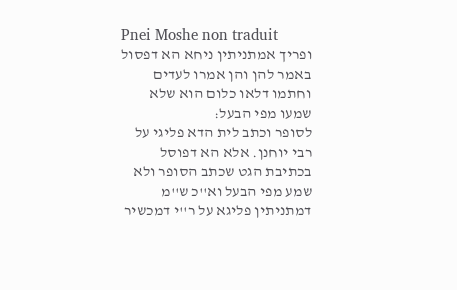Pnei Moshe non traduit
ופריך אמתניתין ניחא הא דפסול באמר להן והן אמרו לעדים וחתמו דלאו כלום הוא שלא שמעו מפי הבעל:
לסופר וכתב לית הדא פליגי על רבי יוחנן. אלא הא דפוסל בכתיבת הגט שכתב הסופר ולא שמע מפי הבעל וא''כ ש''מ דמתניתין פליגא על ר''י דמכשיר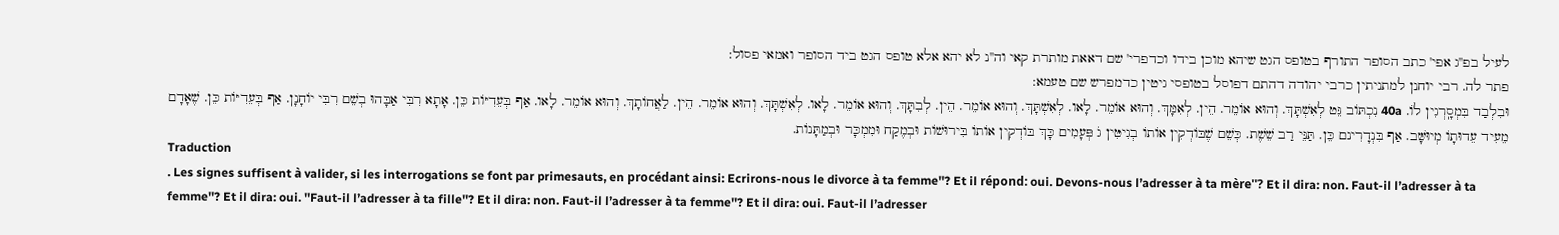לעיל בפ''ג אפי' כתב הסופר התורף בטופס הגט שיהא מוכן בידו וכדפרי' שם דאאת מותרת קאי וה''נ לא יהא אלא טופס הגט ביד הסופר ואמאי פסול:
פתר לה. רבי יוחנן למתניתין כרבי יהודה דהתם דפוסל בטופסי גיטין כדמפרש שם טעמא:
וּבִלְבַד בִּמְסָֽרְגִין לוֹ. 40a נִכְתּוֹב גֵּט לְאִשְׁתָּךְ. וְהוּא אוֹמֵר. הֵין. לְאִמָּךְ. וְהוּא אוֹמֵר. לָאו. לְאִשְׁתָּךְ. וְהוּא אוֹמֵר. הֵין. לְבִתָּךְ. וְהוּא אוֹמֵר. לָאו. לְאִשְׁתָּךְ. וְהוּא אוֹמֵר. הֵין. לַאֲחוֹתָךְ. וְהוּא אוֹמֵר. לָאו. אַף בְּעֵדִיּוֹת כֵּן. אָתָא רִבִּי אַבָּהוּ בְשֵׁם רִבִּי יוֹחָנָן. אַף בְּעֵדִיּוֹת כֵּן. שֶׁאָדָם מֵעִיד עֵדוּתָוֹ מְיוּשָּׁב. אַף בִּנְדָרִינם כֵּן. תַּנֵּי רַב שֵׁשֶׁת. כְּשֵׁם שֶׁבּוֹדְקִין אוֹתוֹ בְגִיטִּין גֹ פְּעָמִים כָּךְ בּוֹדְקִין אוֹתוֹ בִּירוּשׁוֹת וּבְמֶקַח וּמִמְכָּר וּבְמַתָּנוֹת.
Traduction
. Les signes suffisent à valider, si les interrogations se font par primesauts, en procédant ainsi: Ecrirons-nous le divorce à ta femme''? Et il répond: oui. Devons-nous l’adresser à ta mère''? Et il dira: non. Faut-il l’adresser à ta femme''? Et il dira: oui. ''Faut-il l’adresser à ta fille''? Et il dira: non. Faut-il l’adresser à ta femme''? Et il dira: oui. Faut-il l’adresser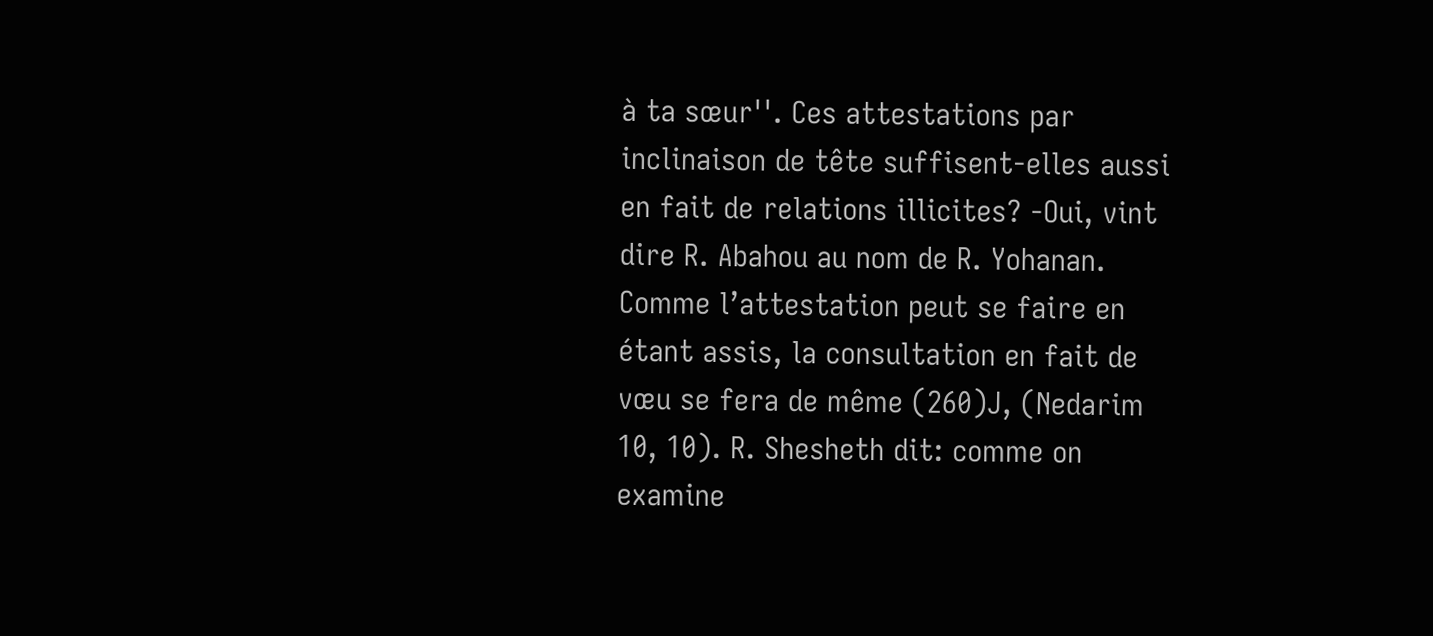à ta sœur''. Ces attestations par inclinaison de tête suffisent-elles aussi en fait de relations illicites? -Oui, vint dire R. Abahou au nom de R. Yohanan. Comme l’attestation peut se faire en étant assis, la consultation en fait de vœu se fera de même (260)J, (Nedarim 10, 10). R. Shesheth dit: comme on examine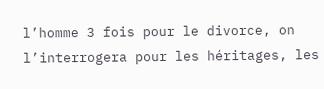l’homme 3 fois pour le divorce, on l’interrogera pour les héritages, les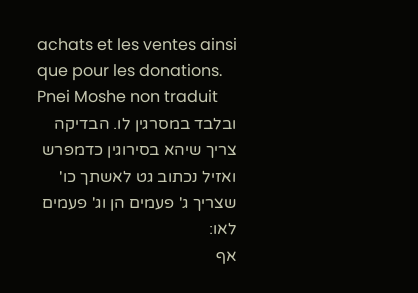achats et les ventes ainsi que pour les donations.
Pnei Moshe non traduit
ובלבד במסרגין לו. הבדיקה צריך שיהא בסירוגין כדמפרש ואזיל נכתוב גט לאשתך כו' שצריך ג' פעמים הן וג' פעמים לאו:
אף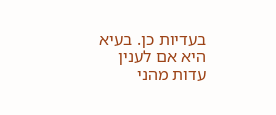בעדיות כן. בעיא היא אם לענין עדות מהני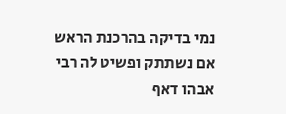נמי בדיקה בהרכנת הראש אם נשתתק ופשיט לה רבי אבהו דאף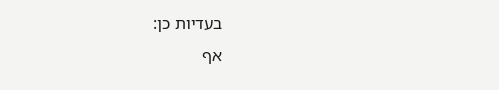בעדיות כן:
אף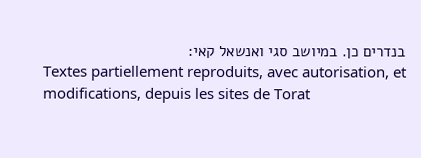בנדרים כן. במיושב סגי ואנשאל קאי:
Textes partiellement reproduits, avec autorisation, et modifications, depuis les sites de Torat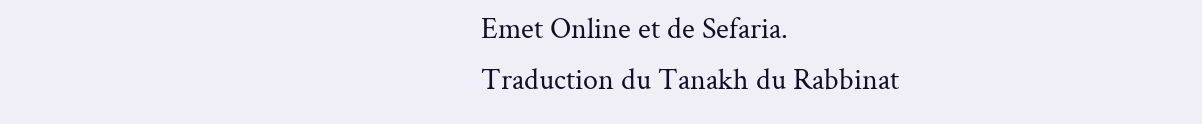Emet Online et de Sefaria.
Traduction du Tanakh du Rabbinat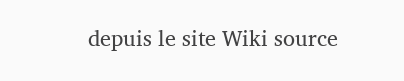depuis le site Wiki source